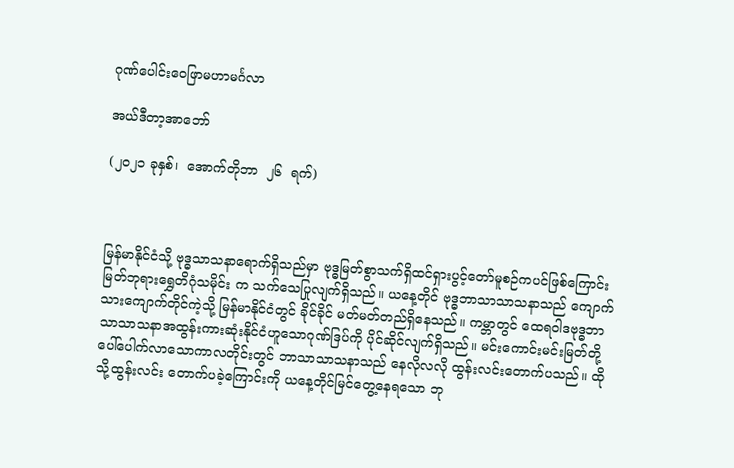ဂုဏ်ပေါင်းဝေဖြာမဟာမင်္ဂလာ

အယ်ဒီတာ့အာဘော်

(၂၀၂၁ ခုနှစ်၊  အောက်တိုဘာ  ၂၆  ရက်)



မြန်မာနိုင်ငံသို့ ဗုဒ္ဓသာသနာရောက်ရှိသည်မှာ ဗုဒ္ဓမြတ်စွာသက်ရှိထင်ရှားပွင့်တော်မူစဉ်ကပင်ဖြစ်ကြောင်း မြတ်ဘုရားရွှေတိဂုံသမိုင်း က သက်သေပြုလျက်ရှိသည်။ ယနေ့တိုင် ဗုဒ္ဓဘာသာသာသနာသည် ကျောက်သားကျောက်တိုင်ကဲ့သို့ မြန်မာနိုင်ငံတွင် ခိုင်ခိုင် မတ်မတ်တည်ရှိနေသည်။ ကမ္ဘာတွင် ထေရဝါဒဗုဒ္ဓဘာသာသာသနာအထွန်းကားဆုံးနိုင်ငံဟူသောဂုဏ်ဒြပ်ကို ပိုင်ဆိုင်လျက်ရှိသည်။ မင်းကောင်းမင်းမြတ်တို့ ပေါ်ပေါက်လာသောကာလတိုင်းတွင် ဘာသာသာသနာသည် နေလိုလလို ထွန်းလင်းတောက်ပသည်။ ထိုသို့ထွန်းလင်း တောက်ပခဲ့ကြောင်းကို ယနေ့တိုင်မြင်တွေ့နေရသော ဘု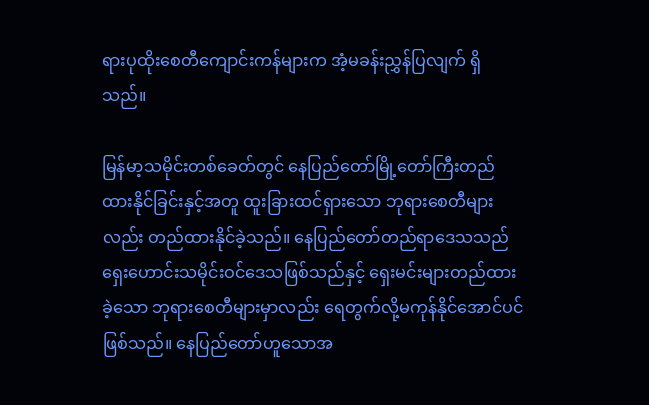ရားပုထိုးစေတီကျောင်းကန်များက အံ့မခန်းညွှန်ပြလျက် ရှိသည်။

မြန်မာ့သမိုင်းတစ်ခေတ်တွင် နေပြည်တော်မြို့တော်ကြီးတည်ထားနိုင်ခြင်းနှင့်အတူ ထူးခြားထင်ရှားသော ဘုရားစေတီများလည်း တည်ထားနိုင်ခဲ့သည်။ နေပြည်တော်တည်ရာဒေသသည် ရှေးဟောင်းသမိုင်းဝင်ဒေသဖြစ်သည်နှင့် ရှေးမင်းများတည်ထားခဲ့သော ဘုရားစေတီများမှာလည်း ရေတွက်လို့မကုန်နိုင်အောင်ပင်ဖြစ်သည်။ နေပြည်တော်ဟူသောအ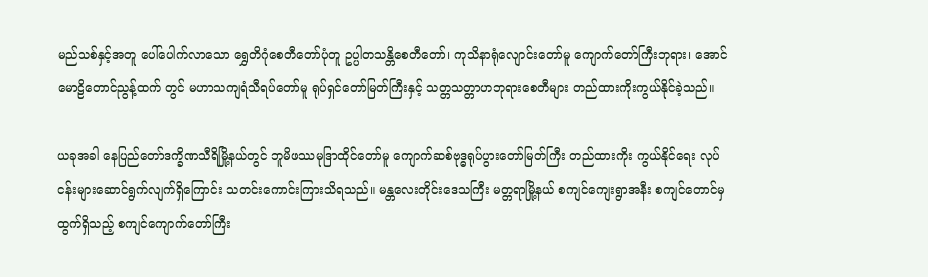မည်သစ်နှင့်အတူ ပေါ်ပေါက်လာသော ရွှေတိဂုံစေတီတော်ပုံတူ ဥပ္ပါတသန္တိစေတီတော်၊ ကုသိနာရုံလျောင်းတော်မူ ကျောက်တော်ကြီးဘုရား၊ အောင်မောဠိတောင်ညွန့်ထက် တွင် မဟာသကျရံသီရပ်တော်မူ ရုပ်ရှင်တော်မြတ်ကြီးနှင့် သတ္တသတ္တာဟဘုရားစေတီများ တည်ထားကိုးကွယ်နိုင်ခဲ့သည်။

ယခုအခါ နေပြည်တော်ဒက္ခိဏသီရိမြို့နယ်တွင် ဘူမိဖဿမုဒြာထိုင်တော်မူ ကျောက်ဆစ်ဗုဒ္ဓရုပ်ပွားတော်မြတ်ကြီး တည်ထားကိုး ကွယ်နိုင်ရေး လုပ်ငန်းများဆောင်ရွက်လျက်ရှိကြောင်း သတင်းကောင်းကြားသိရသည်။ မန္တလေးတိုင်းဒေသကြီး မတ္တရာမြို့နယ် စကျင်ကျေးရွာအနီး စကျင်တောင်မှထွက်ရှိသည့် စကျင်ကျောက်တော်ကြီး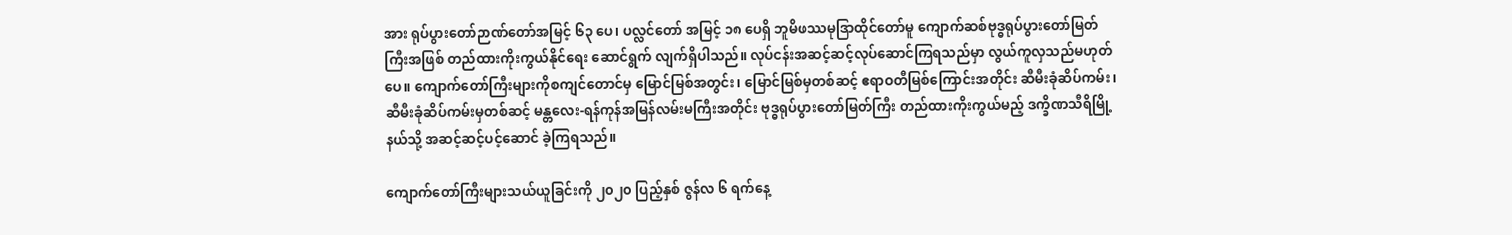အား ရုပ်ပွားတော်ဉာဏ်တော်အမြင့် ၆၃ ပေ၊ ပလ္လင်တော် အမြင့် ၁၈ ပေရှိ ဘူမိဖဿမုဒြာထိုင်တော်မူ ကျောက်ဆစ်ဗုဒ္ဓရုပ်ပွားတော်မြတ်ကြီးအဖြစ် တည်ထားကိုးကွယ်နိုင်ရေး ဆောင်ရွက် လျက်ရှိပါသည်။ လုပ်ငန်းအဆင့်ဆင့်လုပ်ဆောင်ကြရသည်မှာ လွယ်ကူလှသည်မဟုတ်ပေ။ ကျောက်တော်ကြီးများကိုစကျင်တောင်မှ မြောင်မြစ်အတွင်း၊ မြောင်မြစ်မှတစ်ဆင့် ဧရာဝတီမြစ်ကြောင်းအတိုင်း ဆီမီးခုံဆိပ်ကမ်း၊ ဆီမီးခုံဆိပ်ကမ်းမှတစ်ဆင့် မန္တလေး-ရန်ကုန်အမြန်လမ်းမကြီးအတိုင်း ဗုဒ္ဓရုပ်ပွားတော်မြတ်ကြီး တည်ထားကိုးကွယ်မည့် ဒက္ခိဏသီရိမြို့နယ်သို့ အဆင့်ဆင့်ပင့်ဆောင် ခဲ့ကြရသည်။

ကျောက်တော်ကြီးများသယ်ယူခြင်းကို ၂၀၂၀ ပြည့်နှစ် ဇွန်လ ၆ ရက်နေ့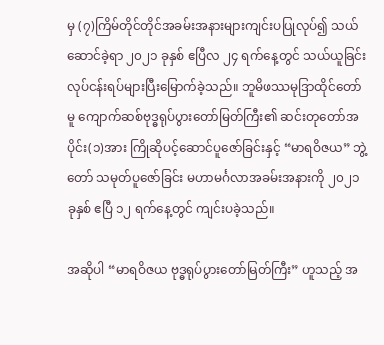မှ (၇)ကြိမ်တိုင်တိုင်အခမ်းအနားများကျင်းပပြုလုပ်၍ သယ်ဆောင်ခဲ့ရာ ၂၀၂၁ ခုနှစ် ဧပြီလ ၂၄ ရက်နေ့တွင် သယ်ယူခြင်းလုပ်ငန်းရပ်များပြီးမြောက်ခဲ့သည်။ ဘူမိဖဿမုဒြာထိုင်တော်မူ ကျောက်ဆစ်ဗုဒ္ဓရုပ်ပွားတော်မြတ်ကြီး၏ ဆင်းတုတော်အပိုင်း(၁)အား ကြိုဆိုပင့်ဆောင်ပူဇော်ခြင်းနှင့် “မာရဝိဇယ” ဘွဲ့တော် သမုတ်ပူဇော်ခြင်း မဟာမင်္ဂလာအခမ်းအနားကို ၂၀၂၁ ခုနှစ် ဧပြီ ၁၂ ရက်နေ့တွင် ကျင်းပခဲ့သည်။

အဆိုပါ “မာရဝိဇယ ဗုဒ္ဓရုပ်ပွားတော်မြတ်ကြီး” ဟူသည့် အ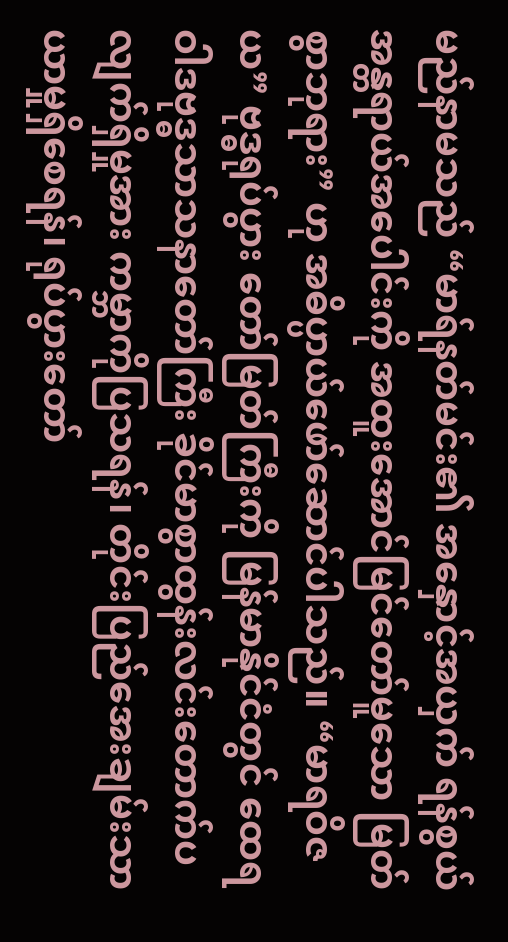မည်နာမသည် “မာရ်နတ်မင်း၏ အနှောင့်အယှက် ရန်စွယ် အန္တရာယ်အပေါင်းကို အထူးအောင်မြင်တော်မူသော မြတ်စွာဘုရား” ဟု အဓိပ္ပာယ်ဖော်ဆောင်ပါသည်။ “မာရဝိဇယ” ဗုဒ္ဓရုပ်ပွား တော်မြတ်ကြီးကို မြန်မာနိုင်ငံတွင် ထေရဝါဒဗုဒ္ဓသာသနာတော်ကြီး ခိုင်မာစွာထွန်းလင်းတောက်ပလျက်ရှိမှုအား ကမ္ဘာကိုပြသရန်၊ တိုင်းပြည်အေးချမ်းသာယာမှုရှိစေရန်၊ ရုပ်ပွားတော်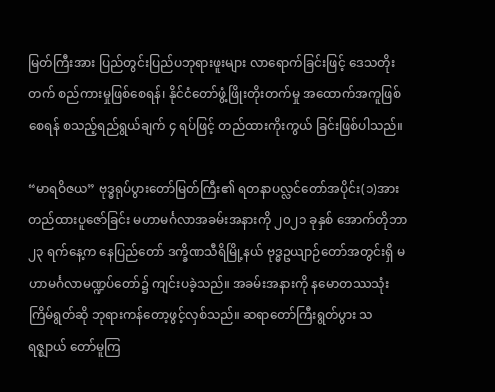မြတ်ကြီးအား ပြည်တွင်းပြည်ပဘုရားဖူးများ လာရောက်ခြင်းဖြင့် ဒေသတိုးတက် စည်ကားမှုဖြစ်စေရန်၊ နိုင်ငံတော်ဖွံ့ဖြိုးတိုးတက်မှု အထောက်အကူဖြစ်စေရန် စသည့်ရည်ရွယ်ချက် ၄ ရပ်ဖြင့် တည်ထားကိုးကွယ် ခြင်းဖြစ်ပါသည်။

“မာရဝိဇယ” ဗုဒ္ဓရုပ်ပွားတော်မြတ်ကြီး၏ ရတနာပလ္လင်တော်အပိုင်း(၁)အား တည်ထားပူဇော်ခြင်း မဟာမင်္ဂလာအခမ်းအနားကို ၂၀၂၁ ခုနှစ် အောက်တိုဘာ ၂၃ ရက်နေ့က နေပြည်တော် ဒက္ခိဏသီရိမြို့နယ် ဗုဒ္ဓဥယျာဉ်တော်အတွင်းရှိ မဟာမင်္ဂလာမဏ္ဍပ်တော်၌ ကျင်းပခဲ့သည်။ အခမ်းအနားကို နမောတဿသုံးကြိမ်ရွတ်ဆို ဘုရားကန်တော့ဖွင့်လှစ်သည်။ ဆရာတော်ကြီးရွတ်ပွား သရဇ္ဈာယ် တော်မူကြ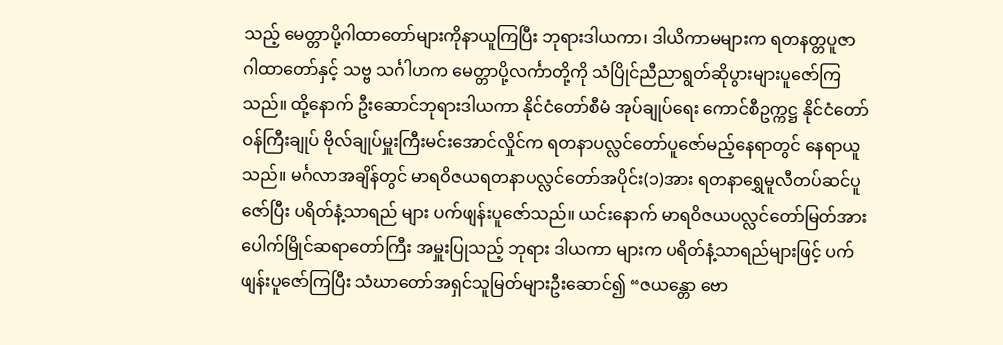သည့် မေတ္တာပို့ဂါထာတော်များကိုနာယူကြပြီး ဘုရားဒါယကာ၊ ဒါယိကာမများက ရတနတ္တပူဇာဂါထာတော်နှင့် သဗ္ဗ သင်္ဂါဟက မေတ္တာပို့လင်္ကာတို့ကို သံပြိုင်ညီညာရွတ်ဆိုပွားများပူဇော်ကြသည်။ ထို့နောက် ဦးဆောင်ဘုရားဒါယကာ နိုင်ငံတော်စီမံ အုပ်ချုပ်ရေး ကောင်စီဥက္ကဋ္ဌ နိုင်ငံတော်ဝန်ကြီးချုပ် ဗိုလ်ချုပ်မှူးကြီးမင်းအောင်လှိုင်က ရတနာပလ္လင်တော်ပူဇော်မည့်နေရာတွင် နေရာယူသည်။ မင်္ဂလာအချိန်တွင် မာရဝိဇယရတနာပလ္လင်တော်အပိုင်း(၁)အား ရတနာရွှေမူလီတပ်ဆင်ပူဇော်ပြီး ပရိတ်နံ့သာရည် များ ပက်ဖျန်းပူဇော်သည်။ ယင်းနောက် မာရဝိဇယပလ္လင်တော်မြတ်အား ပေါက်မြိုင်ဆရာတော်ကြီး အမှူးပြုသည့် ဘုရား ဒါယကာ များက ပရိတ်နံ့သာရည်များဖြင့် ပက်ဖျန်းပူဇော်ကြပြီး သံဃာတော်အရှင်သူမြတ်များဦးဆောင်၍ “ဇယန္တော ဗော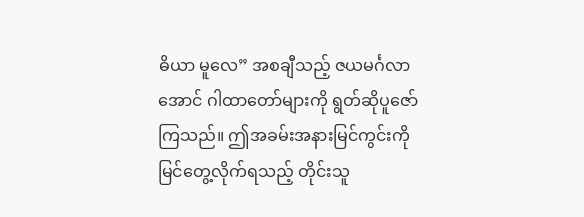ဓိယာ မူလေ” အစချီသည့် ဇယမင်္ဂလာအောင် ဂါထာတော်များကို ရွတ်ဆိုပူဇော်ကြသည်။ ဤအခမ်းအနားမြင်ကွင်းကို မြင်တွေ့လိုက်ရသည့် တိုင်းသူ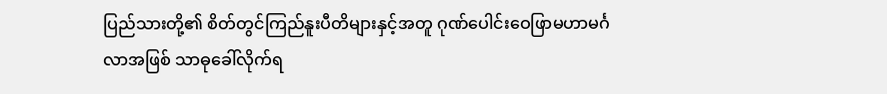ပြည်သားတို့၏ စိတ်တွင်ကြည်နူးပီတိများနှင့်အတူ ဂုဏ်ပေါင်းဝေဖြာမဟာမင်္ဂလာအဖြစ် သာဓုခေါ်လိုက်ရ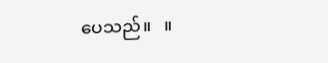ပေသည်။   ။